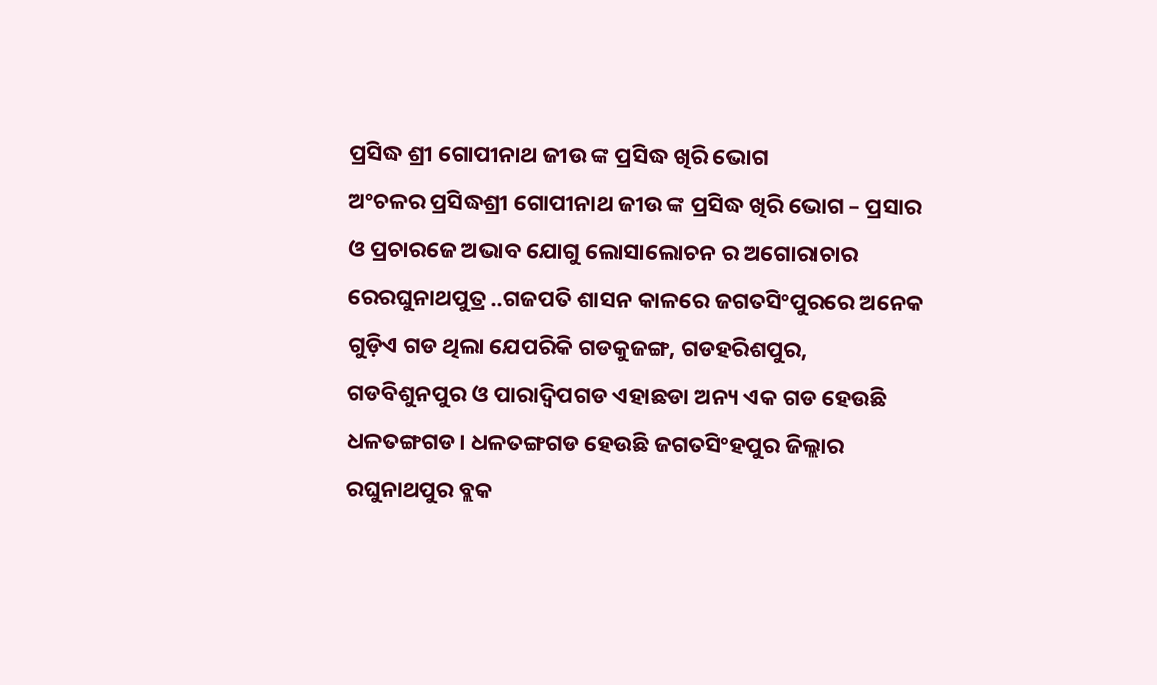ପ୍ରସିଦ୍ଧ ଶ୍ରୀ ଗୋପୀନାଥ ଜୀଉ ଙ୍କ ପ୍ରସିଦ୍ଧ ଖିରି ଭୋଗ
ଅଂଚଳର ପ୍ରସିଦ୍ଧଶ୍ରୀ ଗୋପୀନାଥ ଜୀଉ ଙ୍କ ପ୍ରସିଦ୍ଧ ଖିରି ଭୋଗ – ପ୍ରସାର ଓ ପ୍ରଚାରଜେ ଅଭାବ ଯୋଗୁ ଲୋସାଲୋଚନ ର ଅଗୋରାଚାର ରେରଘୁନାଥପୁତ୍ର ..ଗଜପତି ଶାସନ କାଳରେ ଜଗତସିଂପୁରରେ ଅନେକ ଗୁଡ଼ିଏ ଗଡ ଥିଲା ଯେପରିକି ଗଡକୁଜଙ୍ଗ, ଗଡହରିଶପୁର, ଗଡବିଶୁନପୁର ଓ ପାରାଦ୍ଵିପଗଡ ଏହାଛଡା ଅନ୍ୟ ଏକ ଗଡ ହେଉଛି ଧଳତଙ୍ଗଗଡ। ଧଳତଙ୍ଗଗଡ ହେଉଛି ଜଗତସିଂହପୁର ଜିଲ୍ଲାର ରଘୁନାଥପୁର ବ୍ଲକ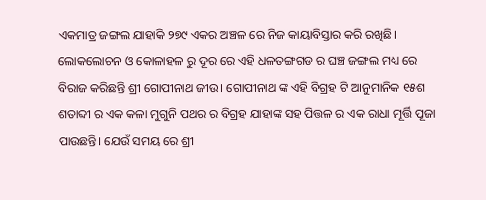ଏକମାତ୍ର ଜଙ୍ଗଲ ଯାହାକି ୨୭୯ ଏକର ଅଞ୍ଚଳ ରେ ନିଜ କାୟାବିସ୍ତାର କରି ରଖିଛି। ଲୋକଲୋଚନ ଓ କୋଳାହଳ ରୁ ଦୂର ରେ ଏହି ଧଳତଙ୍ଗଗଡ ର ଘଞ୍ଚ ଜଙ୍ଗଲ ମଧ୍ୟ ରେ ବିରାଜ କରିଛନ୍ତି ଶ୍ରୀ ଗୋପୀନାଥ ଜୀଉ। ଗୋପୀନାଥ ଙ୍କ ଏହି ବିଗ୍ରହ ଟି ଆନୁମାନିକ ୧୫ଶ ଶତାବ୍ଦୀ ର ଏକ କଳା ମୁଗୁନି ପଥର ର ବିଗ୍ରହ ଯାହାଙ୍କ ସହ ପିତ୍ତଳ ର ଏକ ରାଧା ମୂର୍ତ୍ତି ପୂଜା ପାଉଛନ୍ତି। ଯେଉଁ ସମୟ ରେ ଶ୍ରୀ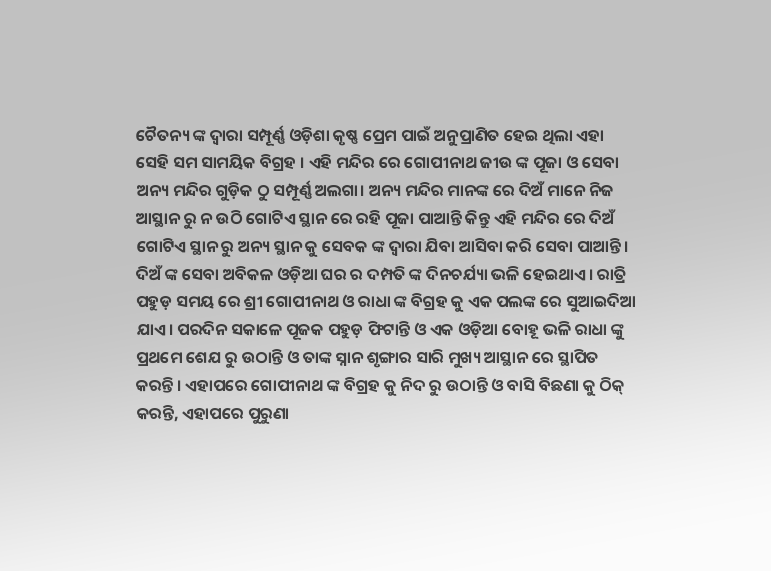ଚୈତନ୍ୟ ଙ୍କ ଦ୍ଵାରା ସମ୍ପୂର୍ଣ୍ଣ ଓଡ଼ିଶା କୃଷ୍ଣ ପ୍ରେମ ପାଇଁ ଅନୁପ୍ରାଣିତ ହେଇ ଥିଲା ଏହା ସେହି ସମ ସାମୟିକ ବିଗ୍ରହ । ଏହି ମନ୍ଦିର ରେ ଗୋପୀନାଥ ଜୀଉ ଙ୍କ ପୂଜା ଓ ସେବା ଅନ୍ୟ ମନ୍ଦିର ଗୁଡ଼ିକ ଠୁ ସମ୍ପୂର୍ଣ୍ଣ ଅଲଗା। ଅନ୍ୟ ମନ୍ଦିର ମାନଙ୍କ ରେ ଦିଅଁ ମାନେ ନିଜ ଆସ୍ଥାନ ରୁ ନ ଉଠି ଗୋଟିଏ ସ୍ଥାନ ରେ ରହି ପୂଜା ପାଆନ୍ତି କିନ୍ତୁ ଏହି ମନ୍ଦିର ରେ ଦିଅଁ ଗୋଟିଏ ସ୍ଥାନ ରୁ ଅନ୍ୟ ସ୍ଥାନ କୁ ସେବକ ଙ୍କ ଦ୍ଵାରା ଯିବା ଆସିବା କରି ସେବା ପାଆନ୍ତି। ଦିଅଁ ଙ୍କ ସେବା ଅବିକଳ ଓଡ଼ିଆ ଘର ର ଦମ୍ପତି ଙ୍କ ଦିନଚର୍ଯ୍ୟା ଭଳି ହେଇଥାଏ। ରାତ୍ରି ପହୁଡ଼ ସମୟ ରେ ଶ୍ରୀ ଗୋପୀନାଥ ଓ ରାଧା ଙ୍କ ବିଗ୍ରହ କୁ ଏକ ପଲଙ୍କ ରେ ସୁଆଇଦିଆ ଯାଏ। ପରଦିନ ସକାଳେ ପୂଜକ ପହୁଡ଼ ଫିଟାନ୍ତି ଓ ଏକ ଓଡ଼ିଆ ବୋହୂ ଭଳି ରାଧା ଙ୍କୁ ପ୍ରଥମେ ଶେଯ ରୁ ଉଠାନ୍ତି ଓ ତାଙ୍କ ସ୍ନାନ ଶୃଙ୍ଗାର ସାରି ମୁଖ୍ୟ ଆସ୍ଥାନ ରେ ସ୍ଥାପିତ କରନ୍ତି । ଏହାପରେ ଗୋପୀନାଥ ଙ୍କ ବିଗ୍ରହ କୁ ନିଦ ରୁ ଉଠାନ୍ତି ଓ ବାସି ବିଛଣା କୁ ଠିକ୍ କରନ୍ତି, ଏହାପରେ ପୁରୁଣା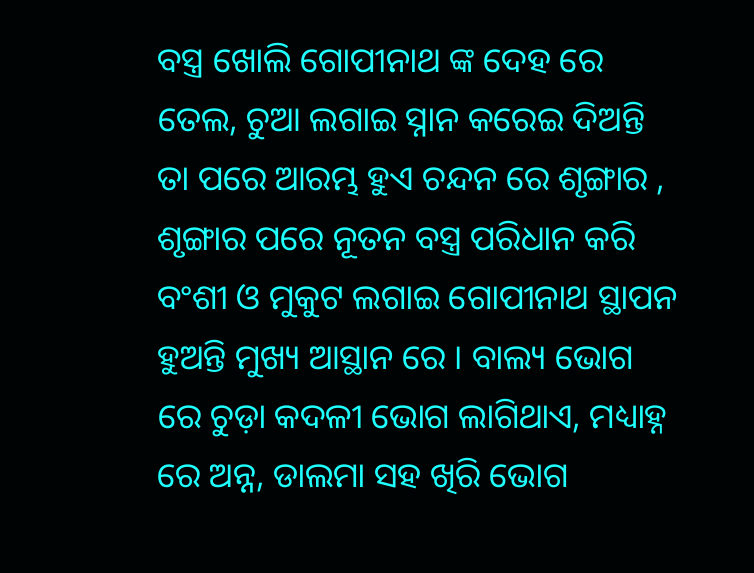ବସ୍ତ୍ର ଖୋଲି ଗୋପୀନାଥ ଙ୍କ ଦେହ ରେ ତେଲ, ଚୁଆ ଲଗାଇ ସ୍ନାନ କରେଇ ଦିଅନ୍ତି ତା ପରେ ଆରମ୍ଭ ହୁଏ ଚନ୍ଦନ ରେ ଶୃଙ୍ଗାର , ଶୃଙ୍ଗାର ପରେ ନୂତନ ବସ୍ତ୍ର ପରିଧାନ କରି ବଂଶୀ ଓ ମୁକୁଟ ଲଗାଇ ଗୋପୀନାଥ ସ୍ଥାପନ ହୁଅନ୍ତି ମୁଖ୍ୟ ଆସ୍ଥାନ ରେ । ବାଲ୍ୟ ଭୋଗ ରେ ଚୁଡ଼ା କଦଳୀ ଭୋଗ ଲାଗିଥାଏ, ମଧ୍ୟାହ୍ନ ରେ ଅନ୍ନ, ଡାଲମା ସହ ଖିରି ଭୋଗ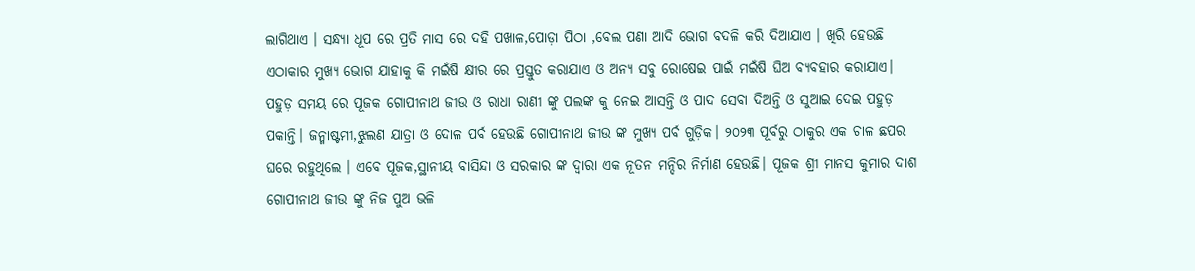ଲାଗିଥାଏ । ସନ୍ଧ୍ୟା ଧୂପ ରେ ପ୍ରତି ମାସ ରେ ଦହି ପଖାଳ,ପୋଡ଼ା ପିଠା ,ବେଲ ପଣା ଆଦି ଭୋଗ ବଦଳି କରି ଦିଆଯାଏ । ଖିରି ହେଉଛି ଏଠାକାର ମୁଖ୍ୟ ଭୋଗ ଯାହାକୁ କି ମଇଁଷି କ୍ଷୀର ରେ ପ୍ରସ୍ତୁତ କରାଯାଏ ଓ ଅନ୍ୟ ସବୁ ରୋଷେଇ ପାଇଁ ମଇଁଷି ଘିଅ ବ୍ୟବହାର କରାଯାଏ। ପହୁଡ଼ ସମୟ ରେ ପୂଜକ ଗୋପୀନାଥ ଜୀଉ ଓ ରାଧା ରାଣୀ ଙ୍କୁ ପଲଙ୍କ କୁ ନେଇ ଆସନ୍ତି ଓ ପାଦ ସେବା ଦିଅନ୍ତି ଓ ସୁଆଇ ଦେଇ ପହୁଡ଼ ପକାନ୍ତି। ଜନ୍ମାଷ୍ଟମୀ,ଝୁଲଣ ଯାତ୍ରା ଓ ଦୋଳ ପର୍ବ ହେଉଛି ଗୋପୀନାଥ ଜୀଉ ଙ୍କ ମୁଖ୍ୟ ପର୍ବ ଗୁଡ଼ିକ। ୨୦୨୩ ପୂର୍ବରୁ ଠାକୁର ଏକ ଚାଳ ଛପର ଘରେ ରହୁଥିଲେ । ଏବେ ପୂଜକ,ସ୍ଥାନୀୟ ବାସିନ୍ଦା ଓ ସରକାର ଙ୍କ ଦ୍ଵାରା ଏକ ନୂତନ ମନ୍ଦିର ନିର୍ମାଣ ହେଉଛି। ପୂଜକ ଶ୍ରୀ ମାନସ କୁମାର ଦାଶ ଗୋପୀନାଥ ଜୀଉ ଙ୍କୁ ନିଜ ପୁଅ ଭଳି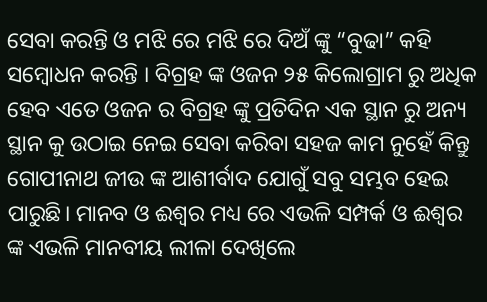ସେବା କରନ୍ତି ଓ ମଝି ରେ ମଝି ରେ ଦିଅଁ ଙ୍କୁ “ବୁଢା” କହି ସମ୍ବୋଧନ କରନ୍ତି । ବିଗ୍ରହ ଙ୍କ ଓଜନ ୨୫ କିଲୋଗ୍ରାମ ରୁ ଅଧିକ ହେବ ଏତେ ଓଜନ ର ବିଗ୍ରହ ଙ୍କୁ ପ୍ରତିଦିନ ଏକ ସ୍ଥାନ ରୁ ଅନ୍ୟ ସ୍ଥାନ କୁ ଉଠାଇ ନେଇ ସେବା କରିବା ସହଜ କାମ ନୁହେଁ କିନ୍ତୁ ଗୋପୀନାଥ ଜୀଉ ଙ୍କ ଆଶୀର୍ବାଦ ଯୋଗୁଁ ସବୁ ସମ୍ଭବ ହେଇ ପାରୁଛି। ମାନବ ଓ ଈଶ୍ୱର ମଧ୍ୟ ରେ ଏଭଳି ସମ୍ପର୍କ ଓ ଈଶ୍ୱର ଙ୍କ ଏଭଳି ମାନବୀୟ ଲୀଳା ଦେଖିଲେ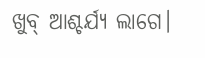ଖୁବ୍ ଆଶ୍ଚର୍ଯ୍ୟ ଲାଗେ।